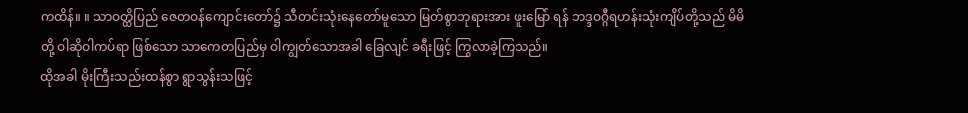ကထိန်။ ။ သာဝတ္ထိပြည် ဇေတဝန်ကျောင်းတော်၌ သီတင်းသုံးနေတော်မူသော မြတ်စွာဘုရားအား ဖူးမြော် ရန် ဘဒ္ဒဝဂ္ဂီရဟန်းသုံးကျိပ်တို့သည် မိမိတို့ ဝါဆိုဝါကပ်ရာ ဖြစ်သော သာကေတပြည်မှ ဝါကျွတ်သောအခါ ခြေလျင် ခရီးဖြင့် ကြွလာခဲ့ကြသည်။
ထိုအခါ မိုးကြီးသည်းထန်စွာ ရွာသွန်းသဖြင့်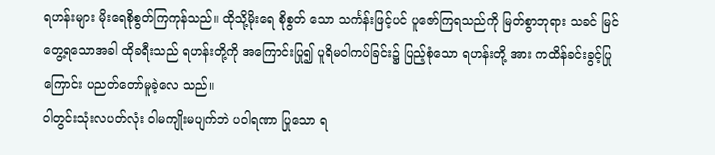ရဟန်းများ မိုးရေစိုစွတ်ကြကုန်သည်။ ထိုသို့မိုးရေ စိုစွတ် သော သင်္ကန်းဖြင့်ပင် ပူဇော်ကြရသည်ကို မြတ်စွာဘုရား သခင် မြင်တွေ့ရသောအခါ ထိုခရီးသည် ရဟန်းတို့ကို အကြောင်းပြု၍ ပူရိမဝါကပ်ခြင်း၌ ပြည့်စုံသော ရဟန်းတို့ အား ကထိန်ခင်းခွင့်ပြုကြောင်း ပညတ်တော်မူခဲ့လေ သည်။
ဝါတွင်းသုံးလပတ်လုံး ဝါမကျိုးမပျက်ဘဲ ပဝါရဏာ ပြုသော ရ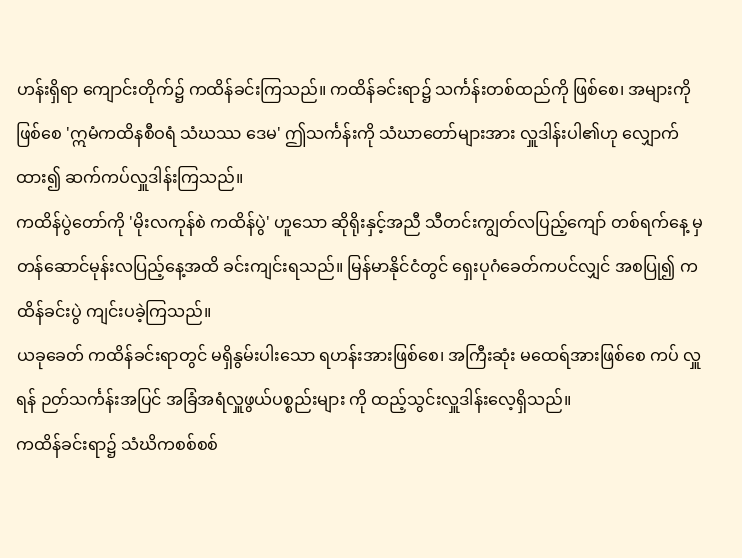ဟန်းရှိရာ ကျောင်းတိုက်၌ ကထိန်ခင်းကြသည်။ ကထိန်ခင်းရာ၌ သင်္ကန်းတစ်ထည်ကို ဖြစ်စေ၊ အများကို ဖြစ်စေ 'ဣမံကထိနစီဝရံ သံဃဿ ဒေမ' ဤသင်္ကန်းကို သံဃာတော်များအား လှူဒါန်းပါ၏ဟု လျှောက်ထား၍ ဆက်ကပ်လှူဒါန်းကြသည်။
ကထိန်ပွဲတော်ကို 'မိုးလကုန်စဲ ကထိန်ပွဲ' ဟူသော ဆိုရိုးနှင့်အညီ သီတင်းကျွတ်လပြည့်ကျော် တစ်ရက်နေ့ မှ တန်ဆောင်မုန်းလပြည့်နေ့အထိ ခင်းကျင်းရသည်။ မြန်မာနိုင်ငံတွင် ရှေးပုဂံခေတ်ကပင်လျှင် အစပြု၍ ကထိန်ခင်းပွဲ ကျင်းပခဲ့ကြသည်။
ယခုခေတ် ကထိန်ခင်းရာတွင် မရှိနွမ်းပါးသော ရဟန်းအားဖြစ်စေ၊ အကြီးဆုံး မထေရ်အားဖြစ်စေ ကပ် လှူရန် ဉတ်သင်္ကန်းအပြင် အခြံအရံလှူဖွယ်ပစ္စည်းများ ကို ထည့်သွင်းလှူဒါန်းလေ့ရှိသည်။
ကထိန်ခင်းရာ၌ သံဃိကစစ်စစ်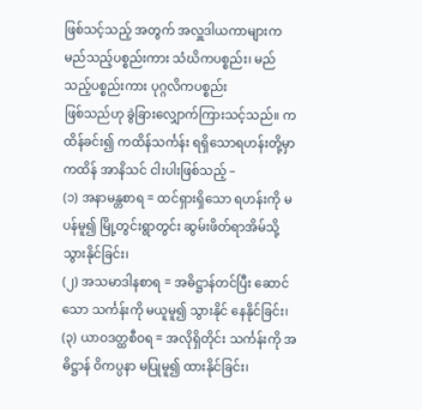ဖြစ်သင့်သည့် အတွက် အလှူဒါယကာများက မည်သည့်ပစ္စည်းကား သံဃိကပစ္စည်း၊ မည်သည့်ပစ္စည်းကား ပုဂ္ဂလိကပစ္စည်း
ဖြစ်သည်ဟု ခွဲခြားလျှောက်ကြားသင့်သည်။ ကထိန်ခင်း၍ ကထိန်သင်္ကန်း ရရှိသောရဟန်းတို့မှာ ကထိန် အာနိသင် ငါးပါးဖြစ်သည့် –
(၁) အနာမန္တစာရ = ထင်ရှားရှိသော ရဟန်းကို မပန်မူ၍ မြို့တွင်းရွာတွင်း ဆွမ်းဖိတ်ရာအိမ်သို့ သွားနိုင်ခြင်း၊
(၂) အသမာဒါနစာရ = အဓိဋ္ဌာန်တင်ပြီး ဆောင် သော သင်္ကန်းကို မယူမူ၍ သွားနိုင် နေနိုင်ခြင်း၊
(၃) ယာဝဒတ္ထစီဝရ = အလိုရှိတိုင်း သင်္ကန်းကို အဓိဋ္ဌာန် ဝိကပ္ပနာ မပြုမူ၍ ထားနိုင်ခြင်း၊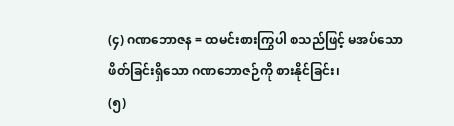(၄) ဂဏဘောဇန = ထမင်းစားကြွပါ စသည်ဖြင့် မအပ်သော ဖိတ်ခြင်းရှိသော ဂဏဘောဇဉ်ကို စားနိုင်ခြင်း၊
(၅)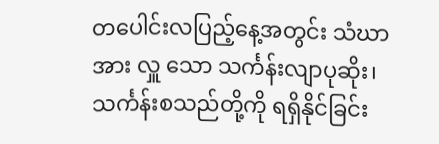တပေါင်းလပြည့်နေ့အတွင်း သံဃာအား လှူ သော သင်္ကန်းလျာပုဆိုး၊ သင်္ကန်းစသည်တို့ကို ရရှိနိုင်ခြင်း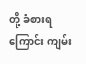တို့ ခံစားရကြောင်း ကျမ်း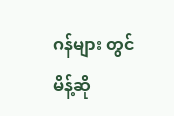ဂန်များ တွင် မိန့်ဆို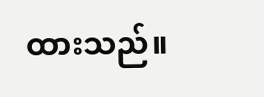ထားသည်။